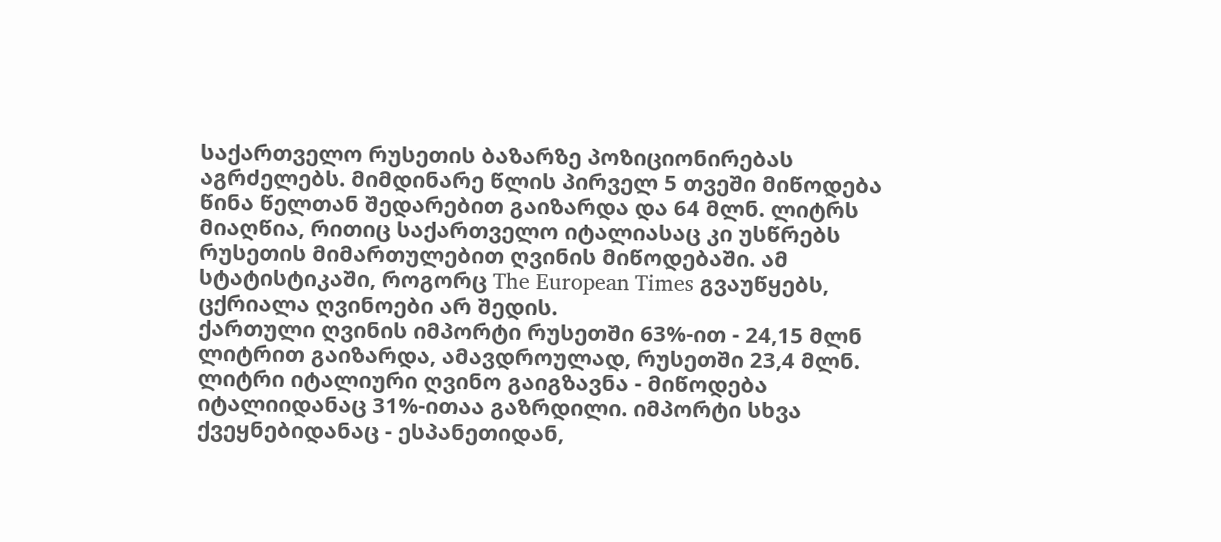საქართველო რუსეთის ბაზარზე პოზიციონირებას აგრძელებს. მიმდინარე წლის პირველ 5 თვეში მიწოდება წინა წელთან შედარებით გაიზარდა და 64 მლნ. ლიტრს მიაღწია, რითიც საქართველო იტალიასაც კი უსწრებს რუსეთის მიმართულებით ღვინის მიწოდებაში. ამ სტატისტიკაში, როგორც The European Times გვაუწყებს, ცქრიალა ღვინოები არ შედის.
ქართული ღვინის იმპორტი რუსეთში 63%-ით - 24,15 მლნ ლიტრით გაიზარდა, ამავდროულად, რუსეთში 23,4 მლნ. ლიტრი იტალიური ღვინო გაიგზავნა - მიწოდება იტალიიდანაც 31%-ითაა გაზრდილი. იმპორტი სხვა ქვეყნებიდანაც - ესპანეთიდან,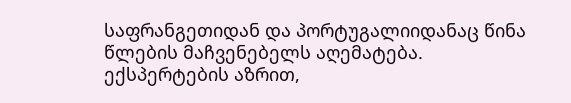საფრანგეთიდან და პორტუგალიიდანაც წინა წლების მაჩვენებელს აღემატება.
ექსპერტების აზრით,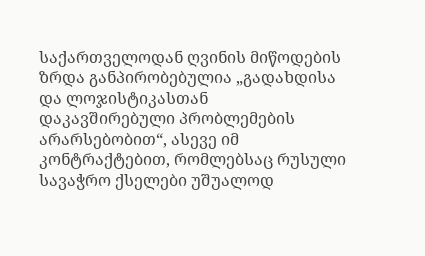საქართველოდან ღვინის მიწოდების ზრდა განპირობებულია „გადახდისა და ლოჯისტიკასთან დაკავშირებული პრობლემების არარსებობით“, ასევე იმ კონტრაქტებით, რომლებსაც რუსული სავაჭრო ქსელები უშუალოდ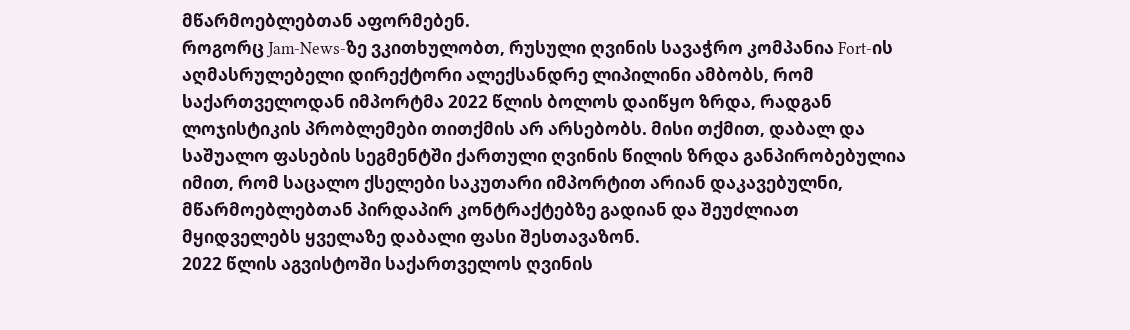მწარმოებლებთან აფორმებენ.
როგორც Jam-News-ზე ვკითხულობთ, რუსული ღვინის სავაჭრო კომპანია Fort-ის აღმასრულებელი დირექტორი ალექსანდრე ლიპილინი ამბობს, რომ საქართველოდან იმპორტმა 2022 წლის ბოლოს დაიწყო ზრდა, რადგან ლოჯისტიკის პრობლემები თითქმის არ არსებობს. მისი თქმით, დაბალ და საშუალო ფასების სეგმენტში ქართული ღვინის წილის ზრდა განპირობებულია იმით, რომ საცალო ქსელები საკუთარი იმპორტით არიან დაკავებულნი, მწარმოებლებთან პირდაპირ კონტრაქტებზე გადიან და შეუძლიათ მყიდველებს ყველაზე დაბალი ფასი შესთავაზონ.
2022 წლის აგვისტოში საქართველოს ღვინის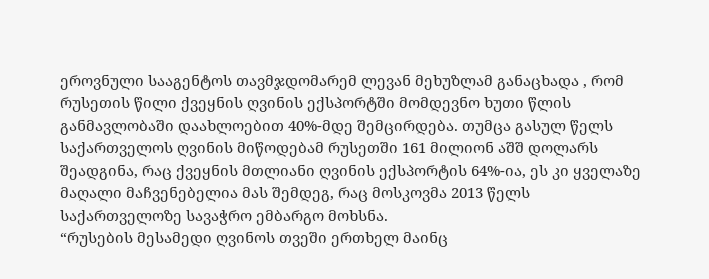ეროვნული სააგენტოს თავმჯდომარემ ლევან მეხუზლამ განაცხადა , რომ რუსეთის წილი ქვეყნის ღვინის ექსპორტში მომდევნო ხუთი წლის განმავლობაში დაახლოებით 40%-მდე შემცირდება. თუმცა გასულ წელს საქართველოს ღვინის მიწოდებამ რუსეთში 161 მილიონ აშშ დოლარს შეადგინა, რაც ქვეყნის მთლიანი ღვინის ექსპორტის 64%-ია, ეს კი ყველაზე მაღალი მაჩვენებელია მას შემდეგ, რაც მოსკოვმა 2013 წელს საქართველოზე სავაჭრო ემბარგო მოხსნა.
“რუსების მესამედი ღვინოს თვეში ერთხელ მაინც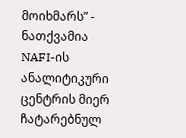მოიხმარს” - ნათქვამია NAFI-ის ანალიტიკური ცენტრის მიერ ჩატარებნულ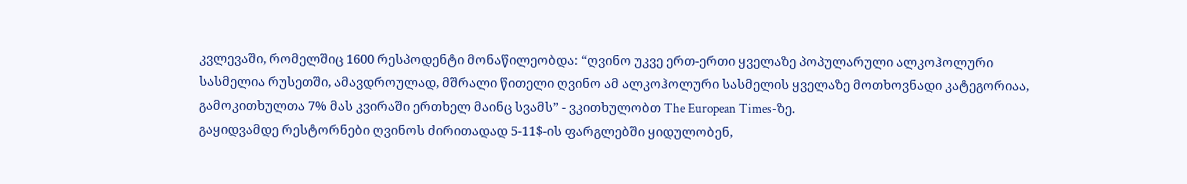კვლევაში, რომელშიც 1600 რესპოდენტი მონაწილეობდა: “ღვინო უკვე ერთ-ერთი ყველაზე პოპულარული ალკოჰოლური სასმელია რუსეთში, ამავდროულად, მშრალი წითელი ღვინო ამ ალკოჰოლური სასმელის ყველაზე მოთხოვნადი კატეგორიაა, გამოკითხულთა 7% მას კვირაში ერთხელ მაინც სვამს” - ვკითხულობთ The European Times-ზე.
გაყიდვამდე რესტორნები ღვინოს ძირითადად 5-11$-ის ფარგლებში ყიდულობენ,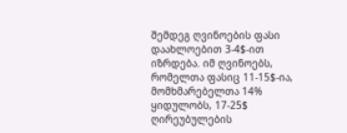შემდეგ ღვინოების ფასი დაახლოებით 3-4$-ით იზრდება. იმ ღვინოებს, რომელთა ფასიც 11-15$-ია, მომხმარებელთა 14% ყიდულობს, 17-25$ ღირეუბულების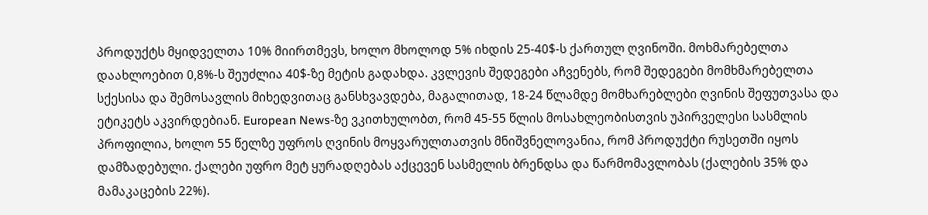პროდუქტს მყიდველთა 10% მიირთმევს, ხოლო მხოლოდ 5% იხდის 25-40$-ს ქართულ ღვინოში. მოხმარებელთა დაახლოებით 0,8%-ს შეუძლია 40$-ზე მეტის გადახდა. კვლევის შედეგები აჩვენებს, რომ შედეგები მომხმარებელთა სქესისა და შემოსავლის მიხედვითაც განსხვავდება, მაგალითად, 18-24 წლამდე მომხარებლები ღვინის შეფუთვასა და ეტიკეტს აკვირდებიან. European News-ზე ვკითხულობთ, რომ 45-55 წლის მოსახლეობისთვის უპირველესი სასმლის პროფილია, ხოლო 55 წელზე უფროს ღვინის მოყვარულთათვის მნიშვნელოვანია, რომ პროდუქტი რუსეთში იყოს დამზადებული. ქალები უფრო მეტ ყურადღებას აქცევენ სასმელის ბრენდსა და წარმომავლობას (ქალების 35% და მამაკაცების 22%).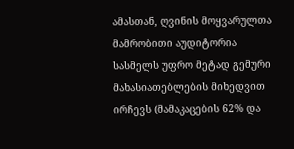ამასთან, ღვინის მოყვარულთა მამრობითი აუდიტორია სასმელს უფრო მეტად გემური მახასიათებლების მიხედვით ირჩევს (მამაკაცების 62% და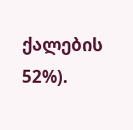ქალების 52%).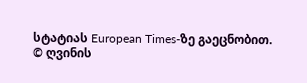სტატიას European Times-ზე გაეცნობით.
© ღვინის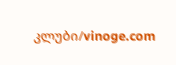კლუბი/vinoge.com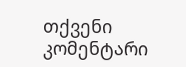თქვენი კომენტარი